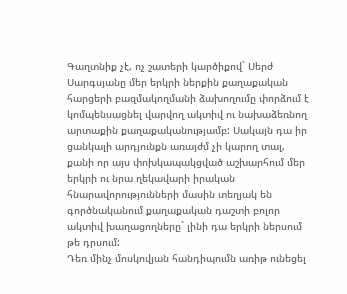Գաղտնիք չէ, ոչ շատերի կարծիքով` Սերժ Սարգսյանը մեր երկրի ներքին քաղաքական հարցերի բազմակողմանի ձախողումը փորձում է կոմպենսացնել վարվող ակտիվ ու նախաձեռնող արտաքին քաղաքականությամբ: Սակայն դա իր ցանկալի արդյունքն առայժմ չի կարող տալ, քանի որ այս փոխկապակցված աշխարհում մեր երկրի ու նրա ղեկավարի իրական հնարավորությունների մասին տեղյակ են գործնականում քաղաքական դաշտի բոլոր ակտիվ խաղացողները` լինի դա երկրի ներսում թե դրսում:
Դեռ մինչ մոսկովյան հանդիպումն առիթ ունեցել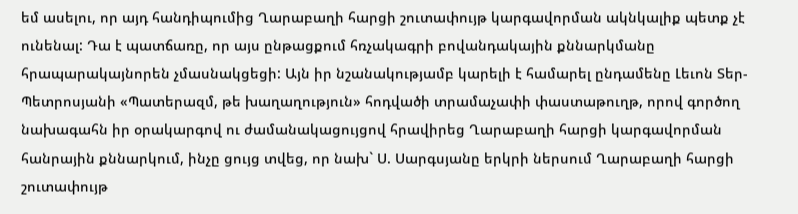եմ ասելու, որ այդ հանդիպումից Ղարաբաղի հարցի շուտափույթ կարգավորման ակնկալիք պետք չէ ունենալ: Դա է պատճառը, որ այս ընթացքում հռչակագրի բովանդակային քննարկմանը հրապարակայնորեն չմասնակցեցի: Այն իր նշանակությամբ կարելի է համարել ընդամենը Լեւոն Տեր-Պետրոսյանի «Պատերազմ, թե խաղաղություն» հոդվածի տրամաչափի փաստաթուղթ, որով գործող նախագահն իր օրակարգով ու ժամանակացույցով հրավիրեց Ղարաբաղի հարցի կարգավորման հանրային քննարկում, ինչը ցույց տվեց, որ նախ` Ս. Սարգսյանը երկրի ներսում Ղարաբաղի հարցի շուտափույթ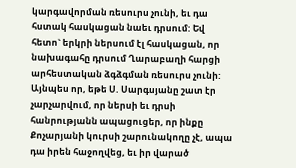կարգավորման ռեսուրս չունի, եւ դա հստակ հասկացան նաեւ դրսում: Եվ հետո` երկրի ներսում էլ հասկացան, որ նախագահը դրսում Ղարաբաղի հարցի արհեստական ձգձգման ռեսուրս չունի: Այնպես որ, եթե Ս. Սարգսյանը շատ էր չարչարվում, որ ներսի եւ դրսի հանրությանն ապացուցեր, որ ինքը Քոչարյանի կուրսի շարունակողը չէ, ապա դա իրեն հաջողվեց, եւ իր վարած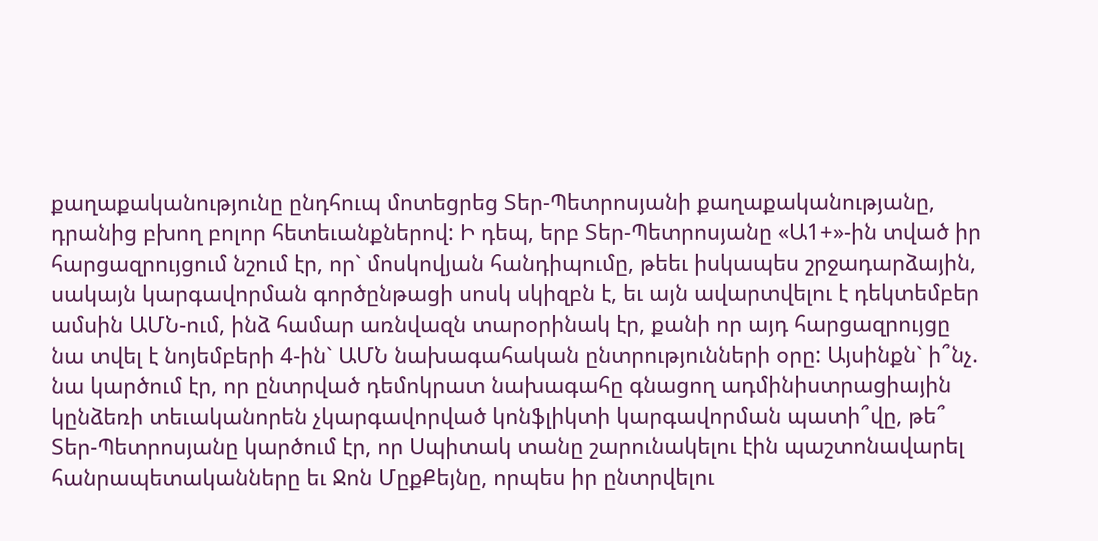քաղաքականությունը ընդհուպ մոտեցրեց Տեր-Պետրոսյանի քաղաքականությանը, դրանից բխող բոլոր հետեւանքներով: Ի դեպ, երբ Տեր-Պետրոսյանը «Ա1+»-ին տված իր հարցազրույցում նշում էր, որ` մոսկովյան հանդիպումը, թեեւ իսկապես շրջադարձային, սակայն կարգավորման գործընթացի սոսկ սկիզբն է, եւ այն ավարտվելու է դեկտեմբեր ամսին ԱՄՆ-ում, ինձ համար առնվազն տարօրինակ էր, քանի որ այդ հարցազրույցը նա տվել է նոյեմբերի 4-ին` ԱՄՆ նախագահական ընտրությունների օրը: Այսինքն` ի՞նչ. նա կարծում էր, որ ընտրված դեմոկրատ նախագահը գնացող ադմինիստրացիային կընձեռի տեւականորեն չկարգավորված կոնֆլիկտի կարգավորման պատի՞վը, թե՞ Տեր-Պետրոսյանը կարծում էր, որ Սպիտակ տանը շարունակելու էին պաշտոնավարել հանրապետականները եւ Ջոն ՄըքՔեյնը, որպես իր ընտրվելու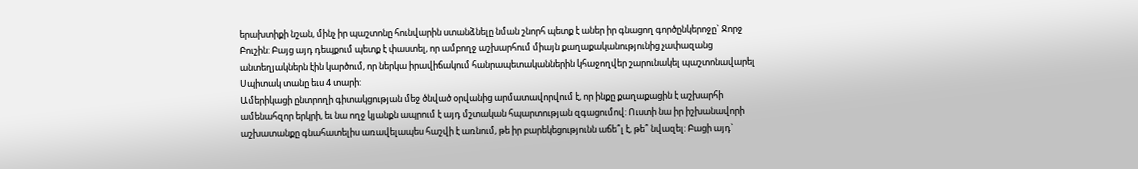երախտիքի նշան, մինչ իր պաշտոնը հունվարին ստանձնելը նման շնորհ պետք է աներ իր գնացող գործընկերոջը` Ջորջ Բուշին: Բայց այդ դեպքում պետք է փաստել, որ ամբողջ աշխարհում միայն քաղաքականությունից չափազանց անտեղյակներն էին կարծում, որ ներկա իրավիճակում հանրապետականներին կհաջողվեր շարունակել պաշտոնավարել Սպիտակ տանը եւս 4 տարի:
Ամերիկացի ընտրողի գիտակցության մեջ ծնված օրվանից արմատավորվում է, որ ինքը քաղաքացին է աշխարհի ամենահզոր երկրի, եւ նա ողջ կյանքն ապրում է այդ մշտական հպարտության զգացումով: Ուստի նա իր իշխանավորի աշխատանքը գնահատելիս առավելապես հաշվի է առնում, թե իր բարեկեցությունն աճե՞լ է, թե՞ նվազել: Բացի այդ`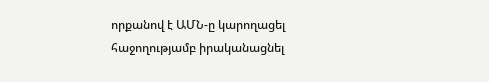որքանով է ԱՄՆ-ը կարողացել հաջողությամբ իրականացնել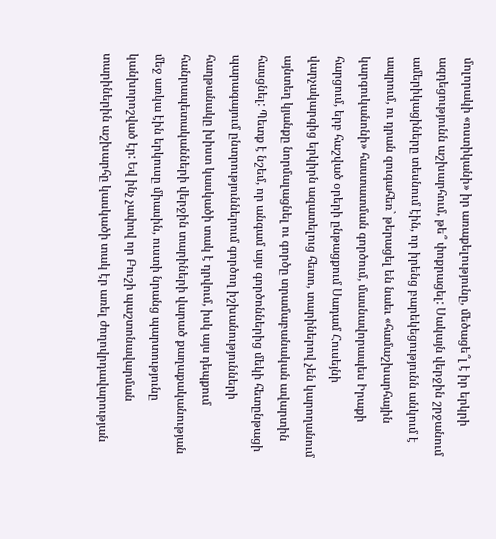մոլորակի «ոստիկանի» իր առաքելությունը, մեծացե՞լ է իր երկրի ազդեցությունն աշխարհում, թե՞ փոքրացել: Սակայն վերջին շրջանում ամերիկացիները տեսնում էին, որ իրենց բարեկեցությունն անկում է ապրում, ու դրան զուգահեռ` թերացել են նաեւ «համաշխարհային կարգուկանոնի» հաստատման գործում, մասնավորապես Իրաքի հարցում, երբ հաշված օրերի ընթացքում Սադամ Հուսեյնի վարչակարգից երկիրն ազատելուց հետո, տարիներով չեն կարողանում այնտեղ կյանքը նորմալացնել ու գործը տրամաբանական ավարտին հասցնել: Պետք է նշեմ, որ անգամ այս գործոններից մեկի հետընթացի պարագայում ընտրություններում գործող իշխանությունների հաղթանակը խիստ կասկածի տակ է դրվում, իսկ այս դեպքում հանրապետականների վերջին տարիների վարած քաղաքականության մեջ առկա էին երկուսը միասին, ուստի նրանց պարտությունը կանխորոշված էր: Եվ ինչ չափով որ Բուշի պաշտոնավարման տարիներին աշխարհը կասկածի տակ էր առել ժողովրդավարության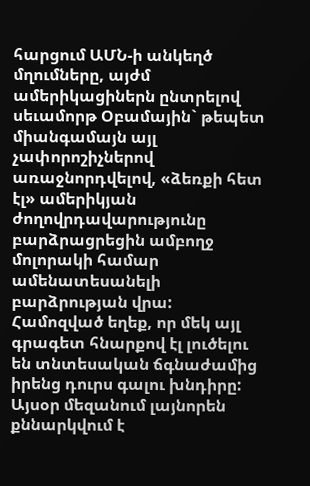հարցում ԱՄՆ-ի անկեղծ մղումները, այժմ ամերիկացիներն ընտրելով սեւամորթ Օբամային` թեպետ միանգամայն այլ չափորոշիչներով առաջնորդվելով, «ձեռքի հետ էլ» ամերիկյան ժողովրդավարությունը բարձրացրեցին ամբողջ մոլորակի համար ամենատեսանելի բարձրության վրա: Համոզված եղեք, որ մեկ այլ գրագետ հնարքով էլ լուծելու են տնտեսական ճգնաժամից իրենց դուրս գալու խնդիրը:
Այսօր մեզանում լայնորեն քննարկվում է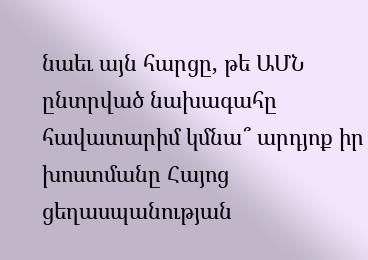նաեւ այն հարցը, թե ԱՄՆ ընտրված նախագահը հավատարիմ կմնա՞ արդյոք իր խոստմանը Հայոց ցեղասպանության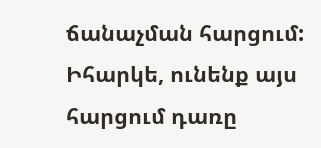ճանաչման հարցում: Իհարկե, ունենք այս հարցում դառը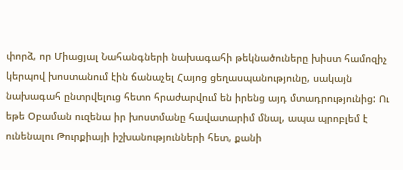փորձ, որ Միացյալ Նահանգների նախագահի թեկնածուները խիստ համոզիչ կերպով խոստանում էին ճանաչել Հայոց ցեղասպանությունը, սակայն նախագահ ընտրվելուց հետո հրաժարվում են իրենց այդ մտադրությունից: Ու եթե Օբաման ուզենա իր խոստմանը հավատարիմ մնալ, ապա պրոբլեմ է ունենալու Թուրքիայի իշխանությունների հետ, քանի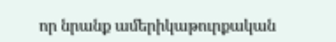որ նրանք ամերիկաթուրքական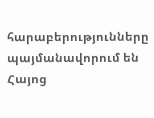հարաբերությունները պայմանավորում են Հայոց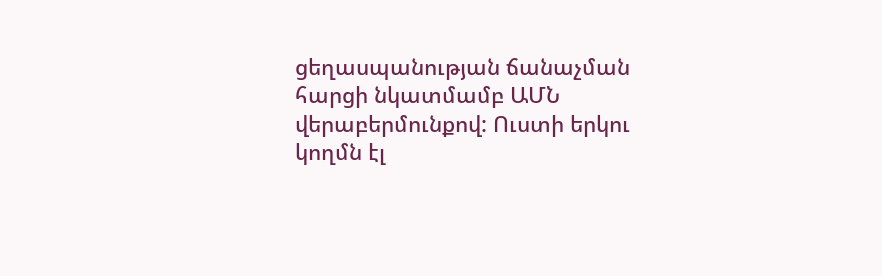ցեղասպանության ճանաչման հարցի նկատմամբ ԱՄՆ վերաբերմունքով: Ուստի երկու կողմն էլ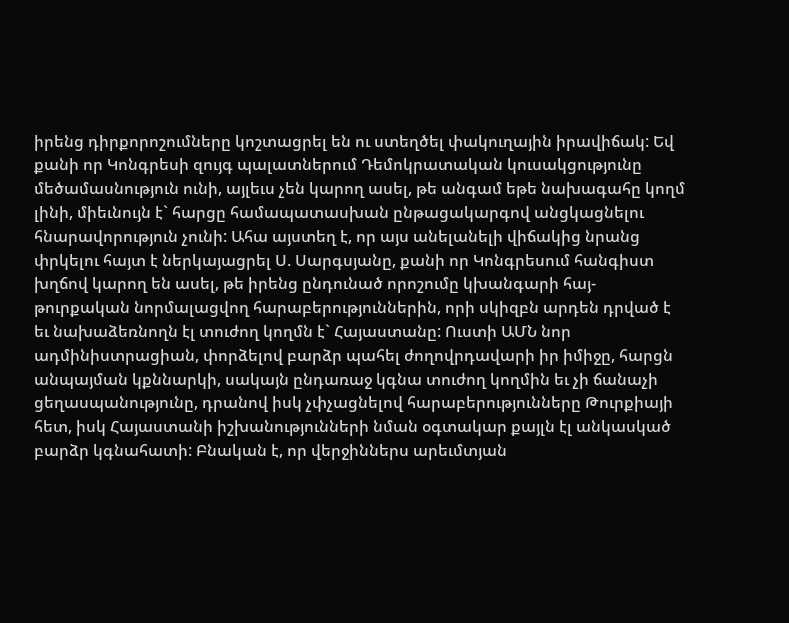իրենց դիրքորոշումները կոշտացրել են ու ստեղծել փակուղային իրավիճակ: Եվ քանի որ Կոնգրեսի զույգ պալատներում Դեմոկրատական կուսակցությունը մեծամասնություն ունի, այլեւս չեն կարող ասել, թե անգամ եթե նախագահը կողմ լինի, միեւնույն է` հարցը համապատասխան ընթացակարգով անցկացնելու հնարավորություն չունի: Ահա այստեղ է, որ այս անելանելի վիճակից նրանց փրկելու հայտ է ներկայացրել Ս. Սարգսյանը, քանի որ Կոնգրեսում հանգիստ խղճով կարող են ասել, թե իրենց ընդունած որոշումը կխանգարի հայ-թուրքական նորմալացվող հարաբերություններին, որի սկիզբն արդեն դրված է եւ նախաձեռնողն էլ տուժող կողմն է` Հայաստանը: Ուստի ԱՄՆ նոր ադմինիստրացիան, փորձելով բարձր պահել ժողովրդավարի իր իմիջը, հարցն անպայման կքննարկի, սակայն ընդառաջ կգնա տուժող կողմին եւ չի ճանաչի ցեղասպանությունը, դրանով իսկ չփչացնելով հարաբերությունները Թուրքիայի հետ, իսկ Հայաստանի իշխանությունների նման օգտակար քայլն էլ անկասկած բարձր կգնահատի: Բնական է, որ վերջիններս արեւմտյան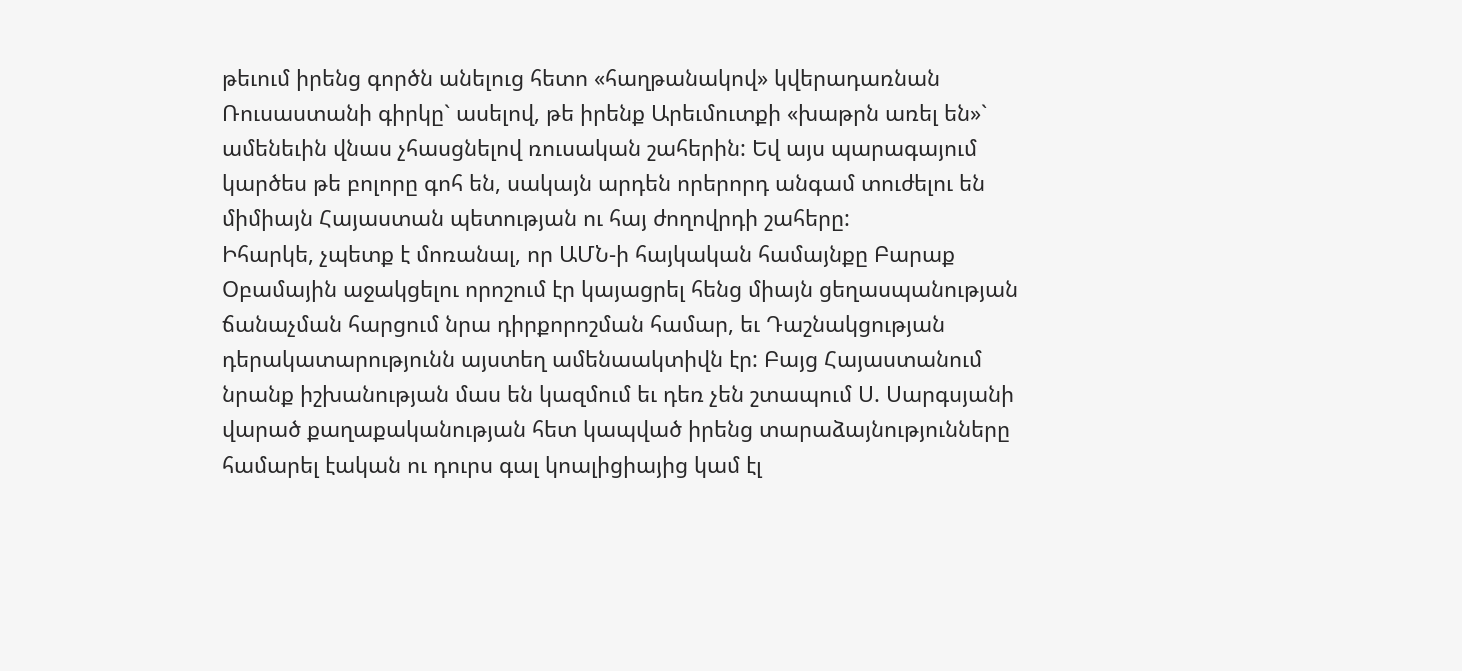թեւում իրենց գործն անելուց հետո «հաղթանակով» կվերադառնան Ռուսաստանի գիրկը` ասելով, թե իրենք Արեւմուտքի «խաթրն առել են»` ամենեւին վնաս չհասցնելով ռուսական շահերին: Եվ այս պարագայում կարծես թե բոլորը գոհ են, սակայն արդեն որերորդ անգամ տուժելու են միմիայն Հայաստան պետության ու հայ ժողովրդի շահերը:
Իհարկե, չպետք է մոռանալ, որ ԱՄՆ-ի հայկական համայնքը Բարաք Օբամային աջակցելու որոշում էր կայացրել հենց միայն ցեղասպանության ճանաչման հարցում նրա դիրքորոշման համար, եւ Դաշնակցության դերակատարությունն այստեղ ամենաակտիվն էր: Բայց Հայաստանում նրանք իշխանության մաս են կազմում եւ դեռ չեն շտապում Ս. Սարգսյանի վարած քաղաքականության հետ կապված իրենց տարաձայնությունները համարել էական ու դուրս գալ կոալիցիայից կամ էլ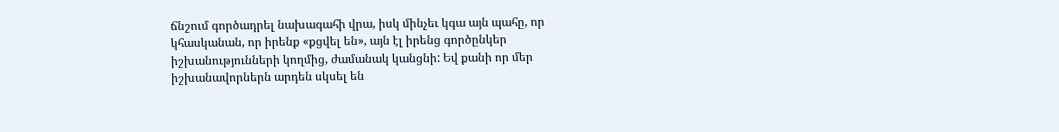ճնշում գործադրել նախագահի վրա, իսկ մինչեւ կգա այն պահը, որ կհասկանան, որ իրենք «քցվել են», այն էլ իրենց գործընկեր իշխանությունների կողմից, ժամանակ կանցնի: Եվ քանի որ մեր իշխանավորներն արդեն սկսել են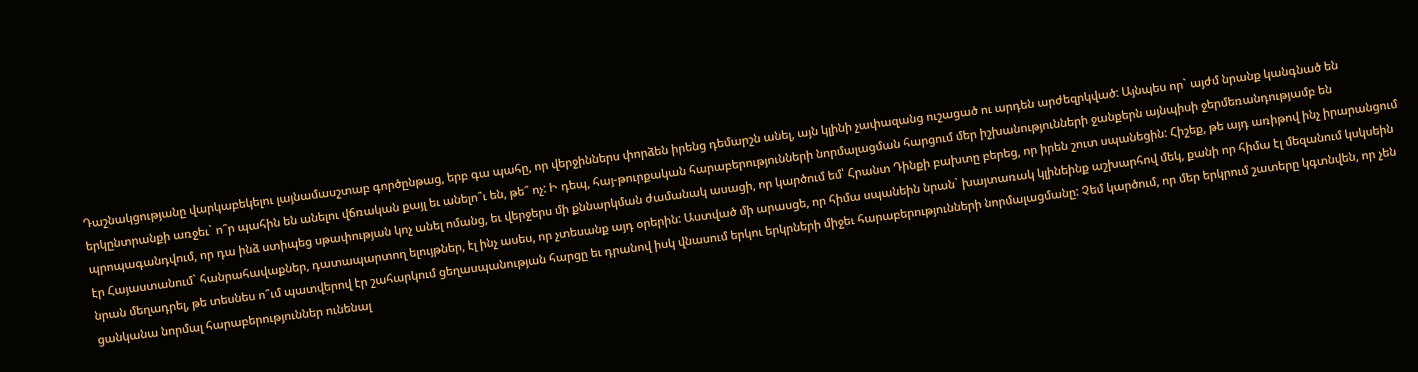Դաշնակցությանը վարկաբեկելու լայնամասշտաբ գործընթաց, երբ գա պահը, որ վերջիններս փորձեն իրենց դեմարշն անել, այն կլինի չափազանց ուշացած ու արդեն արժեզրկված: Այնպես որ` այժմ նրանք կանգնած են երկընտրանքի առջեւ` ո՞ր պահին են անելու վճռական քայլ եւ անելո՞ւ են, թե՞ ոչ: Ի դեպ, հայ-թուրքական հարաբերությունների նորմալացման հարցում մեր իշխանությունների ջանքերն այնպիսի ջերմեռանդությամբ են պրոպագանդվում, որ դա ինձ ստիպեց սթափության կոչ անել ոմանց, եւ վերջերս մի քննարկման ժամանակ ասացի, որ կարծում եմ՝ Հրանտ Դինքի բախտը բերեց, որ իրեն շուտ սպանեցին: Հիշեք, թե այդ առիթով ինչ իրարանցում էր Հայաստանում` հանրահավաքներ, դատապարտող ելույթներ, էլ ինչ ասես, որ չտեսանք այդ օրերին: Աստված մի արասցե, որ հիմա սպանեին նրան` խայտառակ կլինեինք աշխարհով մեկ, քանի որ հիմա էլ մեզանում կսկսեին նրան մեղադրել, թե տեսնես ո՞ւմ պատվերով էր շահարկում ցեղասպանության հարցը եւ դրանով իսկ վնասում երկու երկրների միջեւ հարաբերությունների նորմալացմանը: Չեմ կարծում, որ մեր երկրում շատերը կգտնվեն, որ չեն ցանկանա նորմալ հարաբերություններ ունենալ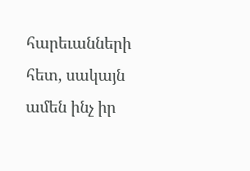հարեւանների հետ, սակայն ամեն ինչ իր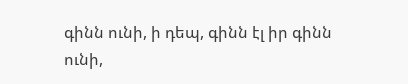գինն ունի, ի դեպ, գինն էլ իր գինն ունի,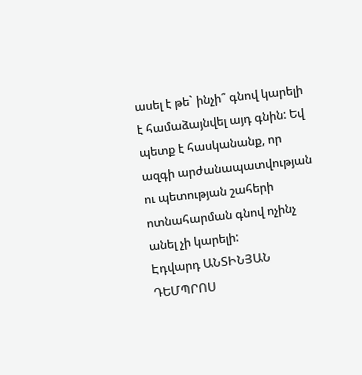ասել է թե` ինչի՞ գնով կարելի է համաձայնվել այդ գնին: Եվ պետք է հասկանանք, որ ազգի արժանապատվության ու պետության շահերի ոտնահարման գնով ոչինչ անել չի կարելի:
Էդվարդ ԱՆՏԻՆՅԱՆ
ԴԵՄՊՐՈՍ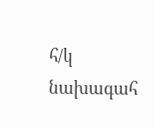հ/կ նախագահ